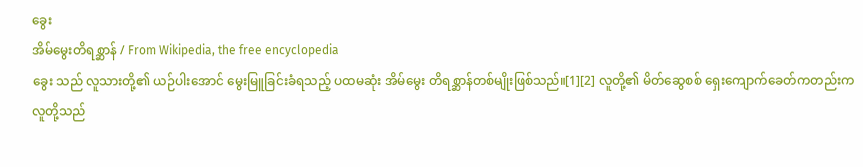ခွေး
အိမ်မွေးတိရစ္ဆာန် / From Wikipedia, the free encyclopedia
ခွေး သည် လူသားတို့၏ ယဉ်ပါးအောင် မွေးမြူခြင်းခံရသည့် ပထမဆုံး အိမ်မွေး တိရစ္ဆာန်တစ်မျိုးဖြစ်သည်။[1][2] လူတို့၏ မိတ်ဆွေစစ် ရှေးကျောက်ခေတ်ကတည်းက လူတို့သည်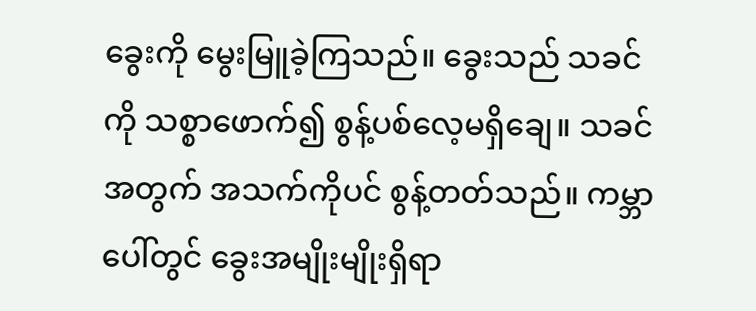ခွေးကို မွေးမြူခဲ့ကြသည်။ ခွေးသည် သခင်ကို သစ္စာဖောက်၍ စွန့်ပစ်လေ့မရှိချေ။ သခင်အတွက် အသက်ကိုပင် စွန့်တတ်သည်။ ကမ္ဘာပေါ်တွင် ခွေးအမျိုးမျိုးရှိရာ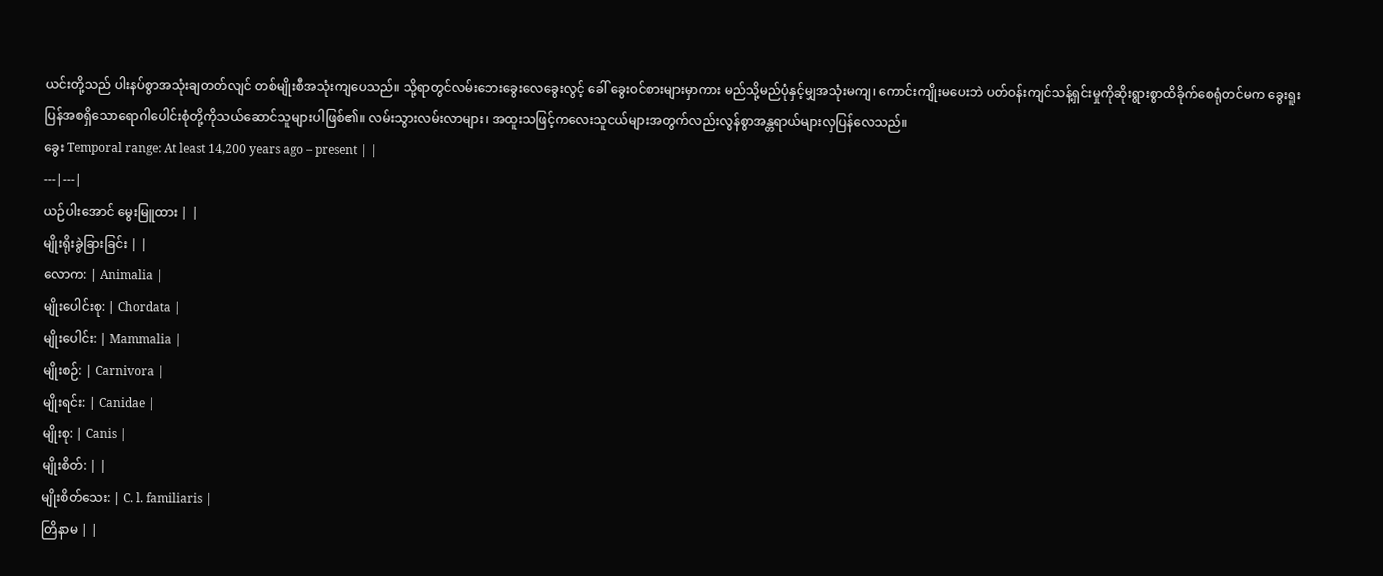ယင်းတို့သည် ပါးနပ်စွာအသုံးချတတ်လျင် တစ်မျိုးစီအသုံးကျပေသည်။ သို့ရာတွင်လမ်းဘေးခွေးလေခွေးလွင့် ခေါ် ခွေးဝင်စားများမှာကား မည်သို့မည်ပုံနှင့်မျှအသုံးမကျ၊ ကောင်းကျိုးမပေးဘဲ ပတ်ဝန်းကျင်သန့်ရှင်းမှုကိုဆိုးရွားစွာထိခိုက်စေရုံတင်မက ခွေးရူးပြန်အစရှိသောရောဂါပေါင်းစုံတို့ကိုသယ်ဆောင်သူများပါဖြစ်၏။ လမ်းသွားလမ်းလာများ၊ အထူးသဖြင့်ကလေးသူငယ်များအတွက်လည်းလွန်စွာအန္တရာယ်များလှပြန်လေသည်။
ခွေး Temporal range: At least 14,200 years ago – present | |
---|---|
ယဉ်ပါးအောင် မွေးမြူထား | |
မျိုးရိုးခွဲခြားခြင်း | |
လောက: | Animalia |
မျိုးပေါင်းစု: | Chordata |
မျိုးပေါင်း: | Mammalia |
မျိုးစဉ်: | Carnivora |
မျိုးရင်း: | Canidae |
မျိုးစု: | Canis |
မျိုးစိတ်: | |
မျိုးစိတ်သေး: | C. l. familiaris |
တြိနာမ | |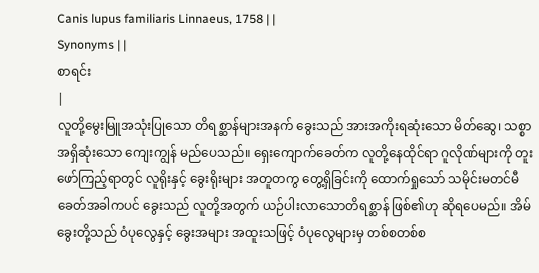Canis lupus familiaris Linnaeus, 1758 | |
Synonyms | |
စာရင်း
|
လူတို့မွေးမြူအသုံးပြုသော တိရစ္ဆာန်များအနက် ခွေးသည် အားအကိုးရဆုံးသော မိတ်ဆွေ၊ သစ္စာ အရှိဆုံးသော ကျေးကျွန် မည်ပေသည်။ ရှေးကျောက်ခေတ်က လူတို့နေထိုင်ရာ ဂူလိုဏ်များကို တူးဖော်ကြည့်ရာတွင် လူရိုးနှင့် ခွေးရိုးများ အတူတကွ တွေ့ရှိခြင်းကို ထောက်ရှုသော် သမိုင်းမတင်မီ ခေတ်အခါကပင် ခွေးသည် လူတို့အတွက် ယဉ်ပါးလာသောတိရစ္ဆာန် ဖြစ်၏ဟု ဆိုရပေမည်။ အိမ်ခွေးတို့သည် ဝံပုလွေနှင့် ခွေးအများ အထူးသဖြင့် ဝံပုလွေများမှ တစ်စတစ်စ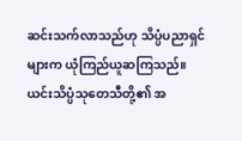ဆင်းသက်လာသည်ဟု သိပ္ပံပညာရှင်များက ယုံကြည်ယူဆကြသည်။ ယင်းသိပ္ပံသုတေသီတို့၏ အ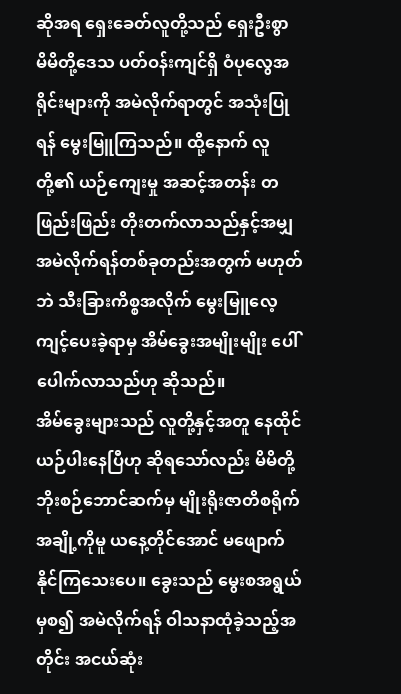ဆိုအရ ရှေးခေတ်လူတို့သည် ရှေးဦးစွာ မိမိတို့ဒေသ ပတ်ဝန်းကျင်ရှိ ဝံပုလွေအရိုင်းများကို အမဲလိုက်ရာတွင် အသုံးပြုရန် မွေးမြူကြသည်။ ထို့နောက် လူတို့၏ ယဉ်ကျေးမှု အဆင့်အတန်း တဖြည်းဖြည်း တိုးတက်လာသည်နှင့်အမျှ အမဲလိုက်ရန်တစ်ခုတည်းအတွက် မဟုတ်ဘဲ သီးခြားကိစ္စအလိုက် မွေးမြူလေ့ကျင့်ပေးခဲ့ရာမှ အိမ်ခွေးအမျိုးမျိုး ပေါ်ပေါက်လာသည်ဟု ဆိုသည်။
အိမ်ခွေးများသည် လူတို့နှင့်အတူ နေထိုင်ယဉ်ပါးနေပြီဟု ဆိုရသော်လည်း မိမိတို့ ဘိုးစဉ်ဘောင်ဆက်မှ မျိုးရိုးဇာတိစရိုက် အချို့ကိုမူ ယနေ့တိုင်အောင် မဖျောက်နိုင်ကြသေးပေ။ ခွေးသည် မွေးစအရွယ်မှစ၍ အမဲလိုက်ရန် ဝါသနာထုံခဲ့သည့်အတိုင်း အငယ်ဆုံး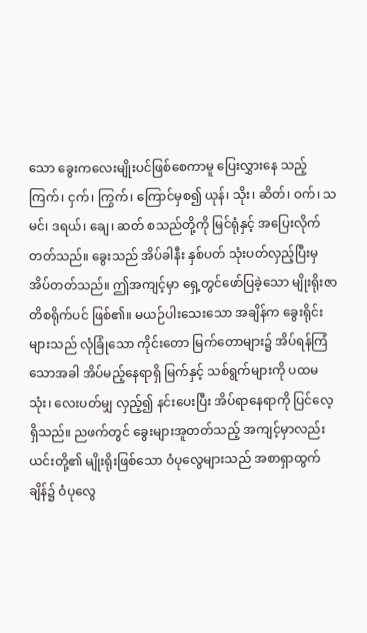သော ခွေးကလေးမျိုးပင်ဖြစ်စေကာမူ ပြေးလွှားနေ သည့်ကြက်၊ ငှက်၊ ကြွက်၊ ကြောင်မှစ၍ ယုန်၊ သိုး၊ ဆိတ်၊ ဝက်၊ သမင်၊ ဒရယ်၊ ချေ၊ ဆတ် စသည်တို့ကို မြင်ရုံနှင့် အပြေးလိုက်တတ်သည်။ ခွေးသည် အိပ်ခါနီး နှစ်ပတ် သုံးပတ်လှည့်ပြီးမှ အိပ်တတ်သည်။ ဤအကျင့်မှာ ရှေ့တွင်ဖော်ပြခဲ့သော မျိုးရိုးဇာတိစရိုက်ပင် ဖြစ်၏။ မယဉ်ပါးသေးသော အချိန်က ခွေးရိုင်းများသည် လုံခြုံသော ကိုင်းတော မြက်တောများ၌ အိပ်ရန်ကြံသောအခါ အိပ်မည့်နေရာရှိ မြက်နှင့် သစ်ရွက်များကို ပထမ သုံး၊ လေးပတ်မျှ လှည့်၍ နင်းပေးပြီး အိပ်ရာနေရာကို ပြင်လေ့ရှိသည်။ ညဖက်တွင် ခွေးများအူတတ်သည့် အကျင့်မှာလည်း ယင်းတို့၏ မျိုးရိုးဖြစ်သော ဝံပုလွေများသည် အစာရှာထွက်ချိန်၌ ဝံပုလွေ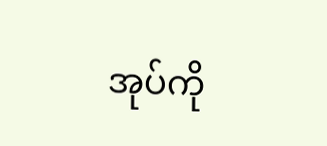အုပ်ကို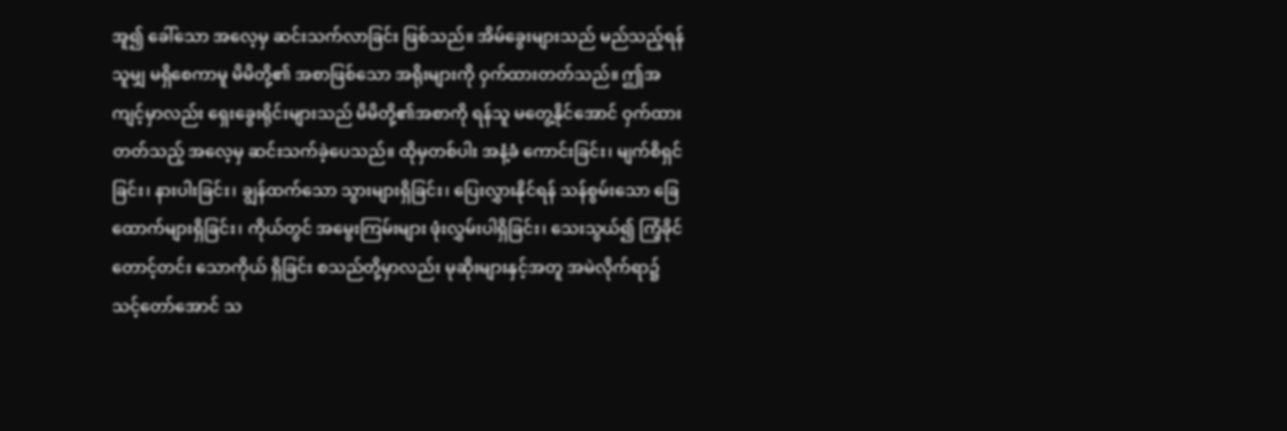အူ၍ ခေါ်သော အလေ့မှ ဆင်းသက်လာခြင်း ဖြစ်သည်။ အိမ်ခွေးများသည် မည်သည့်ရန်သူမျှ မရှိစေကာမူ မိမိတို့၏ အစာဖြစ်သော အရိုးများကို ဝှက်ထားတတ်သည်။ ဤအကျင့်မှာလည်း ရှေးခွေးရိုင်းများသည် မိမိတို့၏အစာကို ရန်သူ မတွေ့နိုင်အောင် ဝှက်ထားတတ်သည့် အလေ့မှ ဆင်းသက်ခဲ့ပေသည်။ ထိုမှတစ်ပါး အနံ့ခံ ကောင်းခြင်း၊ မျက်စိရှင်ခြင်း၊ နားပါးခြင်း၊ ချွန်ထက်သော သွားများရှိခြင်း၊ ပြေးလွှားနိုင်ရန် သန်စွမ်းသော ခြေထောက်များရှိခြင်း၊ ကိုယ်တွင် အမွေးကြမ်းများ ဖုံးလွှမ်းပါရှိခြင်း၊ သေးသွယ်၍ ကြံ့ခိုင်တောင့်တင်း သောကိုယ် ရှိခြင်း စသည်တို့မှာလည်း မုဆိုးများနှင့်အတူ အမဲလိုက်ရာ၌ သင့်တော်အောင် သ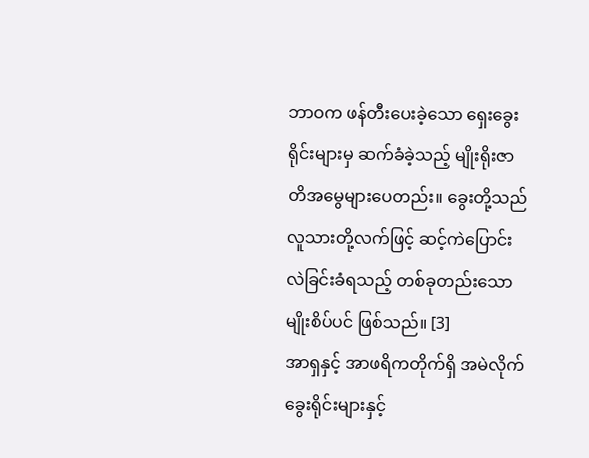ဘာဝက ဖန်တီးပေးခဲ့သော ရှေးခွေးရိုင်းများမှ ဆက်ခံခဲ့သည့် မျိုးရိုးဇာတိအမွေများပေတည်း။ ခွေးတို့သည် လူသားတို့လက်ဖြင့် ဆင့်ကဲပြောင်းလဲခြင်းခံရသည့် တစ်ခုတည်းသော မျိုးစိပ်ပင် ဖြစ်သည်။ [3]
အာရှနှင့် အာဖရိကတိုက်ရှိ အမဲလိုက်ခွေးရိုင်းများနှင့်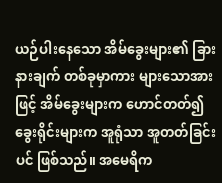ယဉ်ပါးနေသော အိမ်ခွေးများ၏ ခြားနားချက် တစ်ခုမှာကား များသောအားဖြင့် အိမ်ခွေးများက ဟောင်တတ်၍ ခွေးရိုင်းများက အူရုံသာ အူတတ်ခြင်းပင် ဖြစ်သည်။ အမေရိက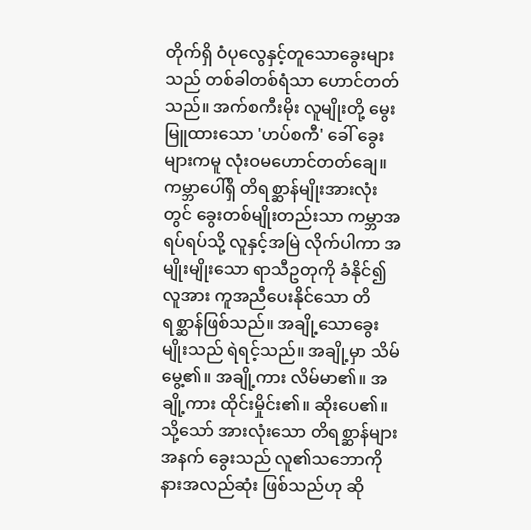တိုက်ရှိ ဝံပုလွေနှင့်တူသောခွေးများသည် တစ်ခါတစ်ရံသာ ဟောင်တတ်သည်။ အက်စကီးမိုး လူမျိုးတို့ မွေးမြူထားသော 'ဟပ်စကီ' ခေါ် ခွေးများကမူ လုံးဝမဟောင်တတ်ချေ။
ကမ္ဘာပေါ်ရှိ တိရစ္ဆာန်မျိုးအားလုံးတွင် ခွေးတစ်မျိုးတည်းသာ ကမ္ဘာအရပ်ရပ်သို့ လူနှင့်အမြဲ လိုက်ပါကာ အမျိုးမျိုးသော ရာသီဥတုကို ခံနိုင်၍ လူအား ကူအညီပေးနိုင်သော တိရစ္ဆာန်ဖြစ်သည်။ အချို့သောခွေးမျိုးသည် ရဲရင့်သည်။ အချို့မှာ သိမ်မွေ့၏။ အချို့ကား လိမ်မာ၏။ အချို့ကား ထိုင်းမှိုင်း၏။ ဆိုးပေ၏။ သို့သော် အားလုံးသော တိရစ္ဆာန်များအနက် ခွေးသည် လူ၏သဘောကို နားအလည်ဆုံး ဖြစ်သည်ဟု ဆို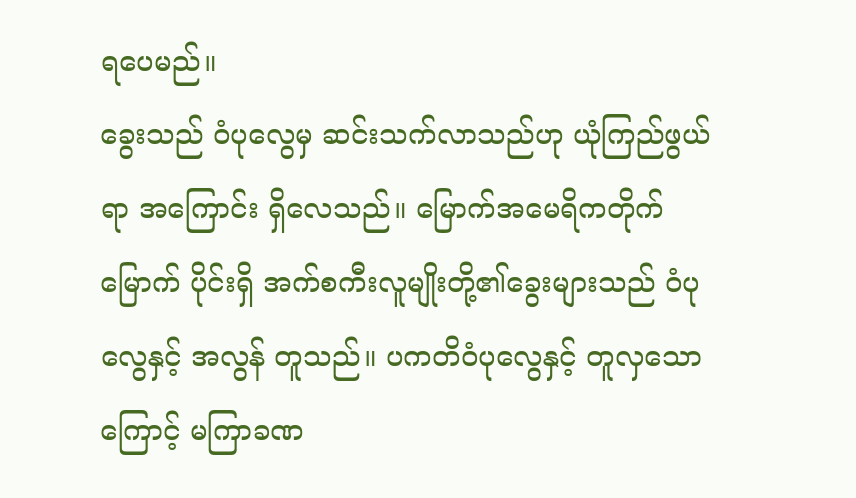ရပေမည်။
ခွေးသည် ဝံပုလွေမှ ဆင်းသက်လာသည်ဟု ယုံကြည်ဖွယ် ရာ အကြောင်း ရှိလေသည်။ မြောက်အမေရိကတိုက် မြောက် ပိုင်းရှိ အက်စကီးလူမျိုးတို့၏ခွေးများသည် ဝံပုလွေနှင့် အလွန် တူသည်။ ပကတိဝံပုလွေနှင့် တူလှသောကြောင့် မကြာခဏ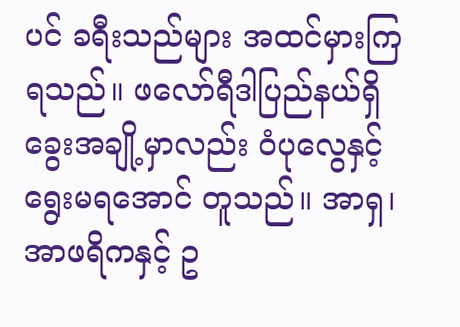ပင် ခရီးသည်များ အထင်မှားကြရသည်။ ဖလော်ရီဒါပြည်နယ်ရှိ ခွေးအချို့မှာလည်း ဝံပုလွေနှင့် ရွေးမရအောင် တူသည်။ အာရှ၊ အာဖရိကနှင့် ဥ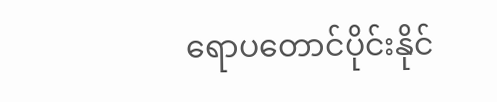ရောပတောင်ပိုင်းနိုင်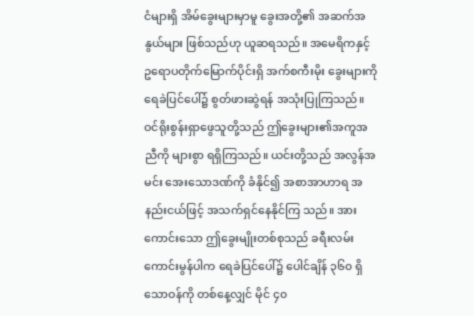ငံများရှိ အိမ်ခွေးများမှာမူ ခွေးအတို့၏ အဆက်အနွယ်များ ဖြစ်သည်ဟု ယူဆရသည်။ အမေရိကနှင့် ဥရောပတိုက်မြောက်ပိုင်းရှိ အက်စကီးမိုး ခွေးများကို ရေခဲပြင်ပေါ်၌ စွတ်ဖားဆွဲရန် အသုံးပြုကြသည်။
ဝင်ရိုးစွန်းရှာဖွေသူတို့သည် ဤခွေးများ၏အကူအညီကို များစွာ ရရှိကြသည်။ ယင်းတို့သည် အလွန်အမင်း အေးသောဒဏ်ကို ခံနိုင်၍ အစာအာဟာရ အနည်းငယ်ဖြင့် အသက်ရှင်နေနိုင်ကြ သည်။ အားကောင်းသော ဤခွေးမျိုးတစ်စုသည် ခရီးလမ်း ကောင်းမွန်ပါက ရေခဲပြင်ပေါ်၌ ပေါင်ချိန် ၃၆၀ ရှိသောဝန်ကို တစ်နေ့လျှင် မိုင် ၄၀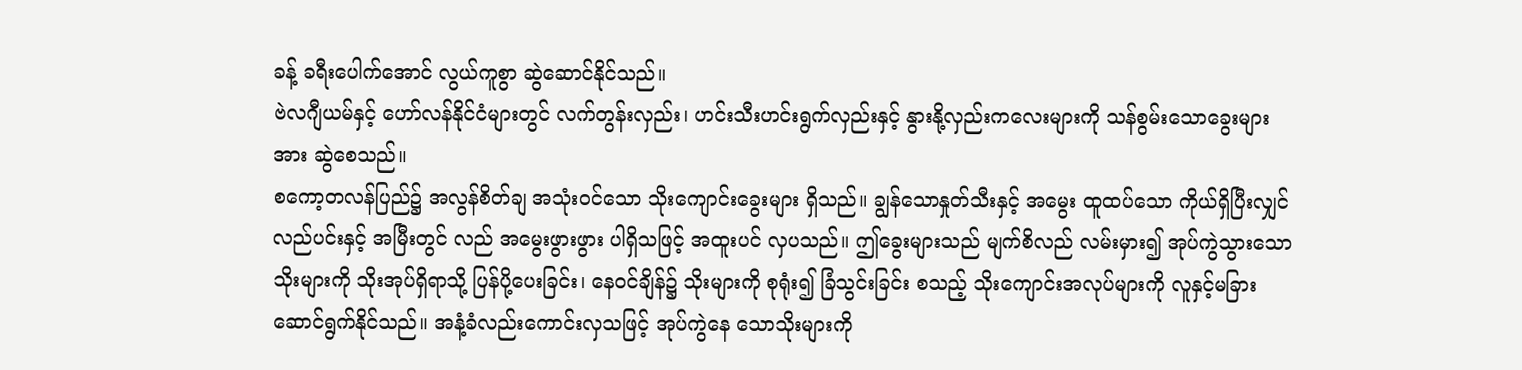ခန့် ခရီးပေါက်အောင် လွယ်ကူစွာ ဆွဲဆောင်နိုင်သည်။
ဗဲလဂျီယမ်နှင့် ဟော်လန်နိုင်ငံများတွင် လက်တွန်းလှည်း၊ ဟင်းသီးဟင်းရွက်လှည်းနှင့် နွားနို့လှည်းကလေးများကို သန်စွမ်းသောခွေးများအား ဆွဲစေသည်။
စကော့တလန်ပြည်၌ အလွန်စိတ်ချ အသုံးဝင်သော သိုးကျောင်းခွေးများ ရှိသည်။ ချွန်သောနှုတ်သီးနှင့် အမွေး ထူထပ်သော ကိုယ်ရှိပြီးလျှင် လည်ပင်းနှင့် အမြီးတွင် လည် အမွေးဖွားဖွား ပါရှိသဖြင့် အထူးပင် လှပသည်။ ဤခွေးများသည် မျက်စိလည် လမ်းမှား၍ အုပ်ကွဲသွားသောသိုးများကို သိုးအုပ်ရှိရာသို့ ပြန်ပို့ပေးခြင်း၊ နေဝင်ချိန်၌ သိုးများကို စုရုံး၍ ခြံသွင်းခြင်း စသည့် သိုးကျောင်းအလုပ်များကို လူနှင့်မခြား ဆောင်ရွက်နိုင်သည်။ အနံ့ခံလည်းကောင်းလှသဖြင့် အုပ်ကွဲနေ သောသိုးများကို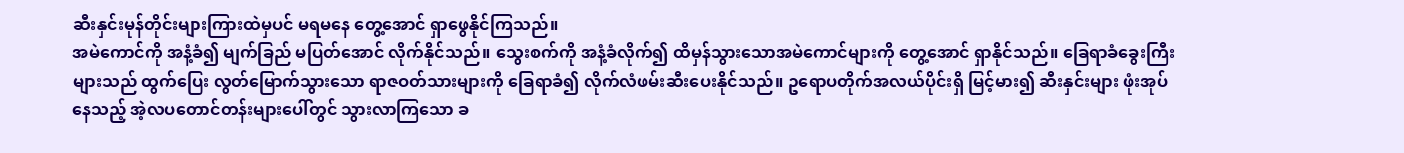ဆီးနှင်းမုန်တိုင်းများကြားထဲမှပင် မရမနေ တွေ့အောင် ရှာဖွေနိုင်ကြသည်။
အမဲကောင်ကို အနံ့ခံ၍ မျက်ခြည် မပြတ်အောင် လိုက်နိုင်သည်။ သွေးစက်ကို အနံ့ခံလိုက်၍ ထိမှန်သွားသောအမဲကောင်များကို တွေ့အောင် ရှာနိုင်သည်။ ခြေရာခံခွေးကြီးများသည် ထွက်ပြေး လွတ်မြောက်သွားသော ရာဇဝတ်သားများကို ခြေရာခံ၍ လိုက်လံဖမ်းဆီးပေးနိုင်သည်။ ဥရောပတိုက်အလယ်ပိုင်းရှိ မြင့်မား၍ ဆီးနှင်းများ ဖုံးအုပ် နေသည့် အဲ့လပတောင်တန်းများပေါ်တွင် သွားလာကြသော ခ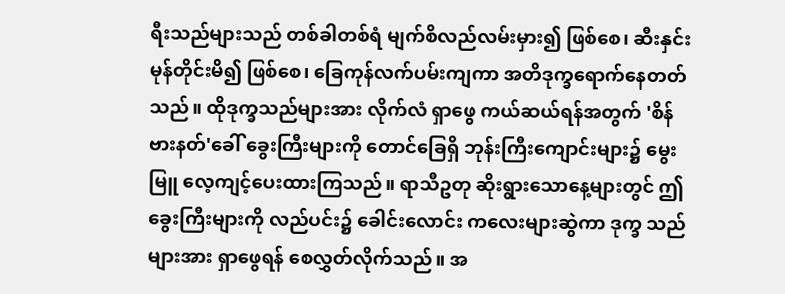ရီးသည်များသည် တစ်ခါတစ်ရံ မျက်စိလည်လမ်းမှား၍ ဖြစ်စေ၊ ဆီးနှင်းမုန်တိုင်းမိ၍ ဖြစ်စေ၊ ခြေကုန်လက်ပမ်းကျကာ အတိဒုက္ခရောက်နေတတ်သည်။ ထိုဒုက္ခသည်များအား လိုက်လံ ရှာဖွေ ကယ်ဆယ်ရန်အတွက် 'စိန်ဗားနတ်'ခေါ် ခွေးကြီးများကို တောင်ခြေရှိ ဘုန်းကြီးကျောင်းများ၌ မွေးမြူ လေ့ကျင့်ပေးထားကြသည်။ ရာသီဥတု ဆိုးရွားသောနေ့များတွင် ဤခွေးကြီးများကို လည်ပင်း၌ ခေါင်းလောင်း ကလေးများဆွဲကာ ဒုက္ခ သည်များအား ရှာဖွေရန် စေလွှတ်လိုက်သည်။ အ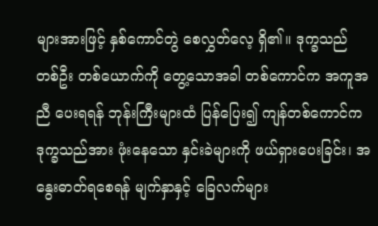များအားဖြင့် နှစ်ကောင်တွဲ စေလွှတ်လေ့ ရှိ၏။ ဒုက္ခသည် တစ်ဦး တစ်ယောက်ကို တွေ့သောအခါ တစ်ကောင်က အကူအညီ ပေးရရန် ဘုန်းကြီးများထံ ပြန်ပြေး၍ ကျန်တစ်ကောင်က ဒုက္ခသည်အား ဖုံးနေသော နှင်းခဲများကို ဖယ်ရှားပေးခြင်း၊ အနွေးဓာတ်ရစေရန် မျက်နှာနှင့် ခြေလက်များ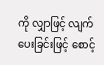ကို လျှာဖြင့် လျက်ပေးခြင်းဖြင့် စောင့်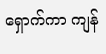ရှောက်ကာ ကျန်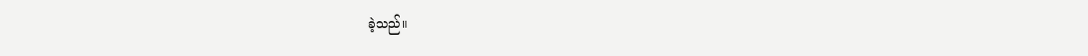ခဲ့သည်။